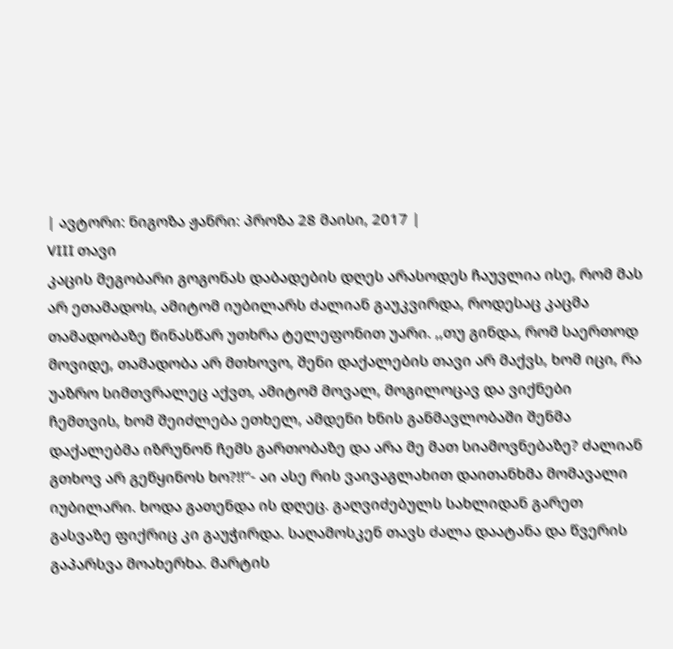| ავტორი: ნიგოზა ჟანრი: პროზა 28 მაისი, 2017 |
VIII თავი
კაცის მეგობარი გოგონას დაბადების დღეს არასოდეს ჩაუვლია ისე, რომ მას არ ეთამადოს, ამიტომ იუბილარს ძალიან გაუკვირდა, როდესაც კაცმა თამადობაზე წინასწარ უთხრა ტელეფონით უარი. ,,თუ გინდა, რომ საერთოდ მოვიდე, თამადობა არ მთხოვო, შენი დაქალების თავი არ მაქვს, ხომ იცი, რა უაზრო სიმთვრალეც აქვთ, ამიტომ მოვალ, მოგილოცავ და ვიქნები ჩემთვის, ხომ შეიძლება ეთხელ, ამდენი ხნის განმავლობაში შენმა დაქალებმა იზრუნონ ჩემს გართობაზე და არა მე მათ სიამოვნებაზე? ძალიან გთხოვ არ გეწყინოს ხო?!!“- აი ასე რის ვაივაგლახით დაითანხმა მომავალი იუბილარი. ხოდა გათენდა ის დღეც. გაღვიძებულს სახლიდან გარეთ გასვაზე ფიქრიც კი გაუჭირდა. საღამოსკენ თავს ძალა დაატანა და წვერის გაპარსვა მოახერხა. მარტის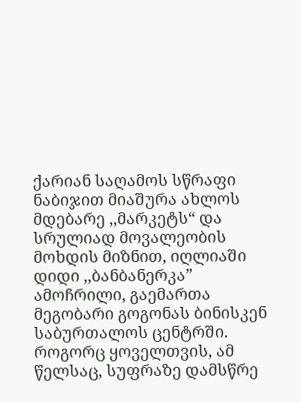ქარიან საღამოს სწრაფი ნაბიჯით მიაშურა ახლოს მდებარე ,,მარკეტს“ და სრულიად მოვალეობის მოხდის მიზნით, იღლიაში დიდი ,,ბანბანერკა” ამოჩრილი, გაემართა მეგობარი გოგონას ბინისკენ საბურთალოს ცენტრში. როგორც ყოველთვის, ამ წელსაც, სუფრაზე დამსწრე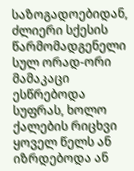საზოგადოებიდან, ძლიერი სქესის წარმომადგენელი სულ ორად-ორი მამაკაცი ესწრებოდა სუფრას, ხოლო ქალების რიცხვი ყოველ წელს ან იზრდებოდა ან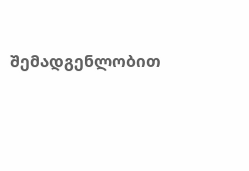შემადგენლობით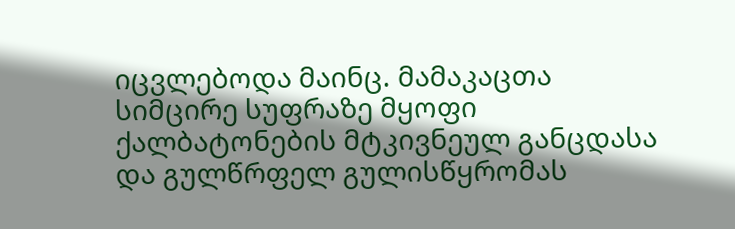იცვლებოდა მაინც. მამაკაცთა სიმცირე სუფრაზე მყოფი ქალბატონების მტკივნეულ განცდასა და გულწრფელ გულისწყრომას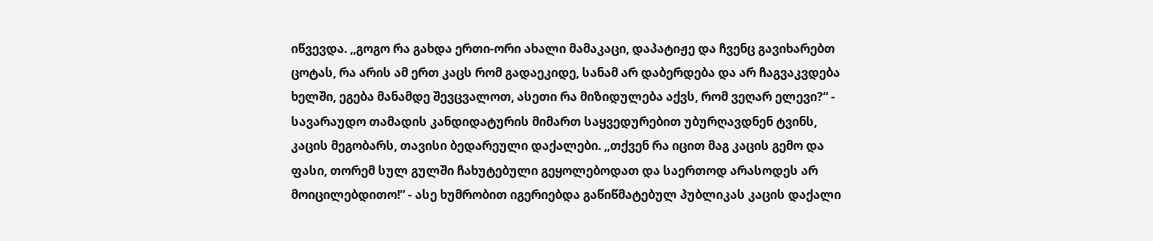იწვევდა. ,,გოგო რა გახდა ერთი-ორი ახალი მამაკაცი, დაპატიჟე და ჩვენც გავიხარებთ ცოტას, რა არის ამ ერთ კაცს რომ გადაეკიდე, სანამ არ დაბერდება და არ ჩაგვაკვდება ხელში, ეგება მანამდე შევცვალოთ, ასეთი რა მიზიდულება აქვს, რომ ვეღარ ელევი?“ - სავარაუდო თამადის კანდიდატურის მიმართ საყვედურებით უბურღავდნენ ტვინს, კაცის მეგობარს, თავისი ბედარეული დაქალები. ,,თქვენ რა იცით მაგ კაცის გემო და ფასი, თორემ სულ გულში ჩახუტებული გეყოლებოდათ და საერთოდ არასოდეს არ მოიცილებდითო!” - ასე ხუმრობით იგერიებდა გაწიწმატებულ პუბლიკას კაცის დაქალი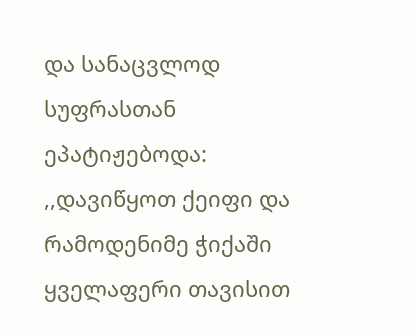და სანაცვლოდ სუფრასთან ეპატიჟებოდა: ,,დავიწყოთ ქეიფი და რამოდენიმე ჭიქაში ყველაფერი თავისით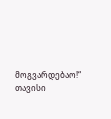მოგვარდებაო!“ თავისი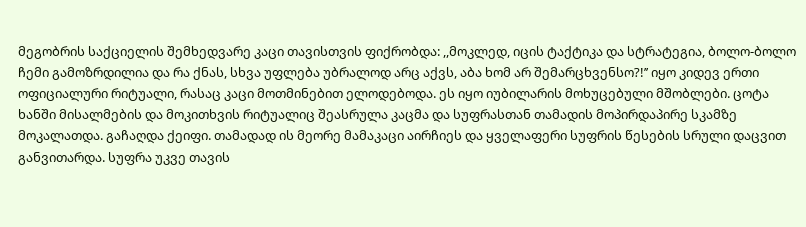მეგობრის საქციელის შემხედვარე კაცი თავისთვის ფიქრობდა: ,,მოკლედ, იცის ტაქტიკა და სტრატეგია, ბოლო-ბოლო ჩემი გამოზრდილია და რა ქნას, სხვა უფლება უბრალოდ არც აქვს, აბა ხომ არ შემარცხვენსო?!’’ იყო კიდევ ერთი ოფიციალური რიტუალი, რასაც კაცი მოთმინებით ელოდებოდა. ეს იყო იუბილარის მოხუცებული მშობლები. ცოტა ხანში მისალმების და მოკითხვის რიტუალიც შეასრულა კაცმა და სუფრასთან თამადის მოპირდაპირე სკამზე მოკალათდა. გაჩაღდა ქეიფი. თამადად ის მეორე მამაკაცი აირჩიეს და ყველაფერი სუფრის წესების სრული დაცვით განვითარდა. სუფრა უკვე თავის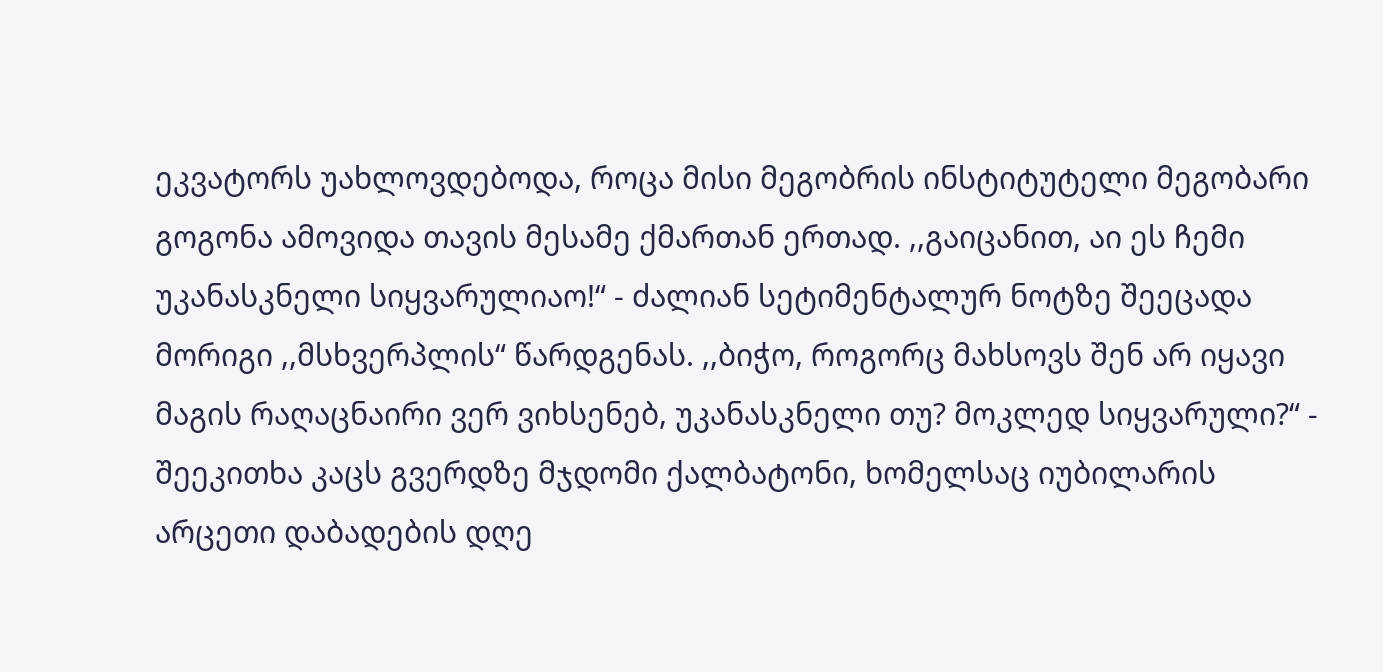ეკვატორს უახლოვდებოდა, როცა მისი მეგობრის ინსტიტუტელი მეგობარი გოგონა ამოვიდა თავის მესამე ქმართან ერთად. ,,გაიცანით, აი ეს ჩემი უკანასკნელი სიყვარულიაო!“ - ძალიან სეტიმენტალურ ნოტზე შეეცადა მორიგი ,,მსხვერპლის“ წარდგენას. ,,ბიჭო, როგორც მახსოვს შენ არ იყავი მაგის რაღაცნაირი ვერ ვიხსენებ, უკანასკნელი თუ? მოკლედ სიყვარული?“ - შეეკითხა კაცს გვერდზე მჯდომი ქალბატონი, ხომელსაც იუბილარის არცეთი დაბადების დღე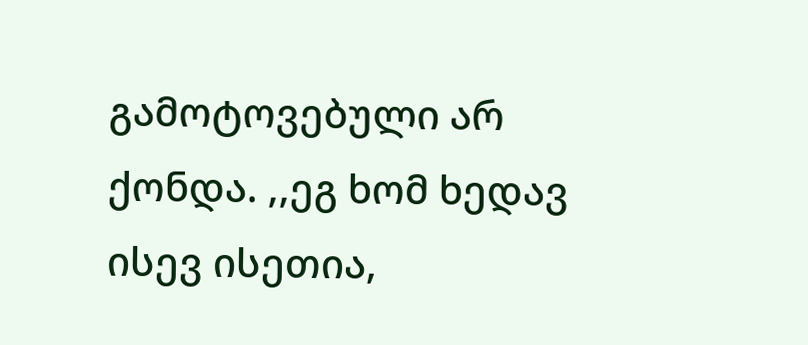გამოტოვებული არ ქონდა. ,,ეგ ხომ ხედავ ისევ ისეთია,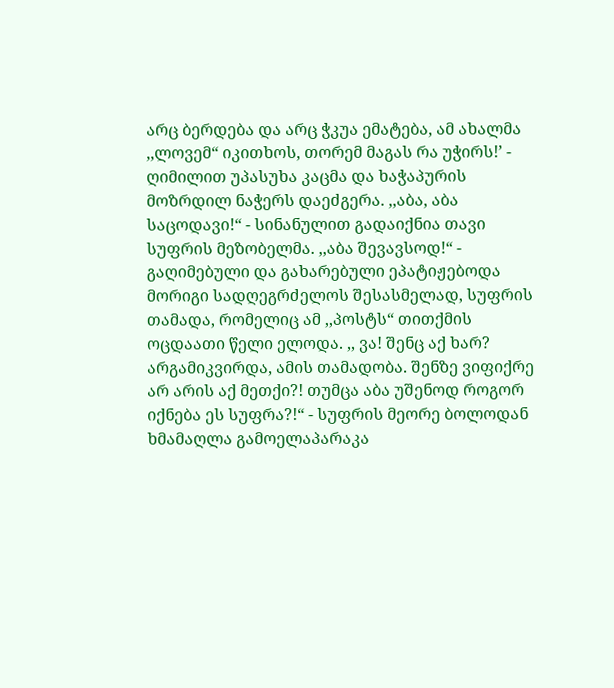არც ბერდება და არც ჭკუა ემატება, ამ ახალმა ,,ლოვემ“ იკითხოს, თორემ მაგას რა უჭირს!’ - ღიმილით უპასუხა კაცმა და ხაჭაპურის მოზრდილ ნაჭერს დაეძგერა. ,,აბა, აბა საცოდავი!“ - სინანულით გადაიქნია თავი სუფრის მეზობელმა. ,,აბა შევავსოდ!“ - გაღიმებული და გახარებული ეპატიჟებოდა მორიგი სადღეგრძელოს შესასმელად, სუფრის თამადა, რომელიც ამ ,,პოსტს“ თითქმის ოცდაათი წელი ელოდა. ,, ვა! შენც აქ ხარ? არგამიკვირდა, ამის თამადობა. შენზე ვიფიქრე არ არის აქ მეთქი?! თუმცა აბა უშენოდ როგორ იქნება ეს სუფრა?!“ - სუფრის მეორე ბოლოდან ხმამაღლა გამოელაპარაკა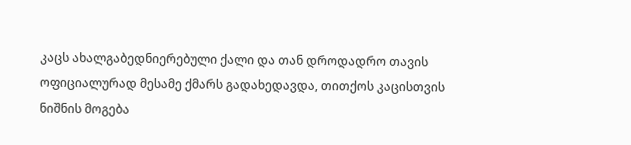კაცს ახალგაბედნიერებული ქალი და თან დროდადრო თავის ოფიციალურად მესამე ქმარს გადახედავდა, თითქოს კაცისთვის ნიშნის მოგება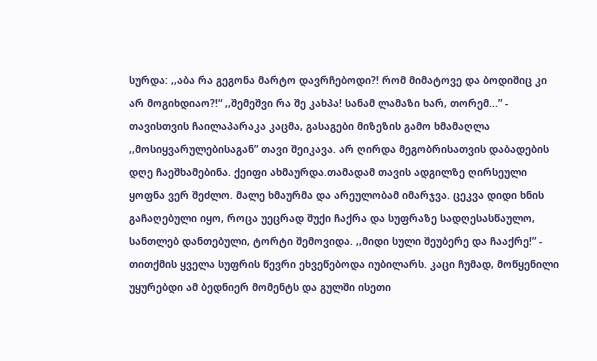სურდა: ,,აბა რა გეგონა მარტო დავრჩებოდი?! რომ მიმატოვე და ბოდიშიც კი არ მოგიხდიაო?!“ ,,შემეშვი რა შე კახპა! სანამ ლამაზი ხარ, თორემ...” - თავისთვის ჩაილაპარაკა კაცმა, გასაგები მიზეზის გამო ხმამაღლა ,,მოსიყვარულებისაგან” თავი შეიკავა. არ ღირდა მეგობრისათვის დაბადების დღე ჩაეშხამებინა. ქეიფი ახმაურდა.თამადამ თავის ადგილზე ღირსეული ყოფნა ვერ შეძლო. მალე ხმაურმა და არეულობამ იმარჯვა. ცეკვა დიდი ხნის გაჩაღებული იყო, როცა უეცრად შუქი ჩაქრა და სუფრაზე სადღესასწაულო, სანთლებ დანთებული, ტორტი შემოვიდა. ,,მიდი სული შეუბერე და ჩააქრე!” - თითქმის ყველა სუფრის წევრი ეხვეწებოდა იუბილარს. კაცი ჩუმად, მოწყენილი უყურებდი ამ ბედნიერ მომენტს და გულში ისეთი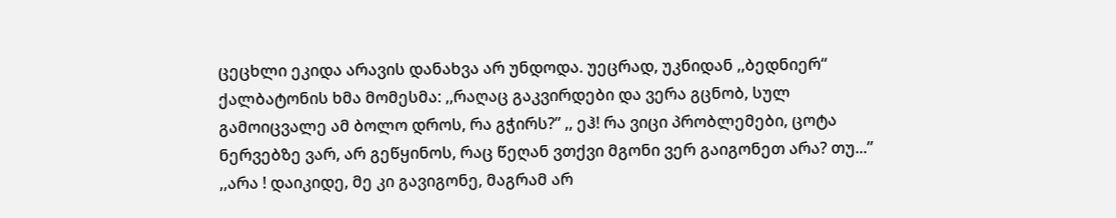ცეცხლი ეკიდა არავის დანახვა არ უნდოდა. უეცრად, უკნიდან ,,ბედნიერ“ ქალბატონის ხმა მომესმა: ,,რაღაც გაკვირდები და ვერა გცნობ, სულ გამოიცვალე ამ ბოლო დროს, რა გჭირს?” ,, ეჰ! რა ვიცი პრობლემები, ცოტა ნერვებზე ვარ, არ გეწყინოს, რაც წეღან ვთქვი მგონი ვერ გაიგონეთ არა? თუ...” ,,არა ! დაიკიდე, მე კი გავიგონე, მაგრამ არ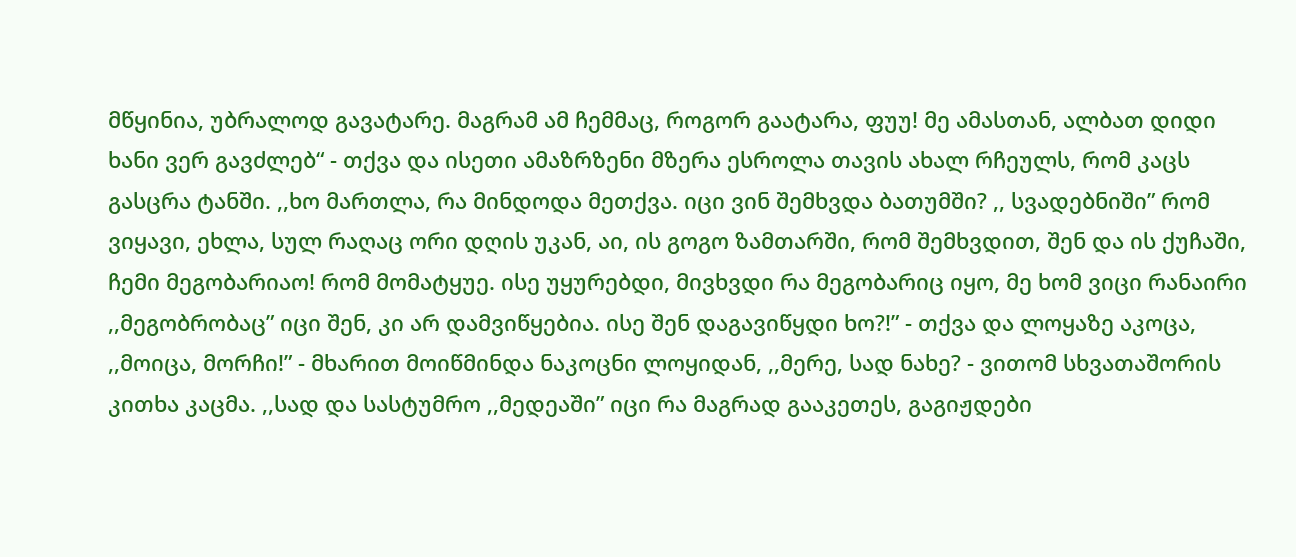მწყინია, უბრალოდ გავატარე. მაგრამ ამ ჩემმაც, როგორ გაატარა, ფუუ! მე ამასთან, ალბათ დიდი ხანი ვერ გავძლებ“ - თქვა და ისეთი ამაზრზენი მზერა ესროლა თავის ახალ რჩეულს, რომ კაცს გასცრა ტანში. ,,ხო მართლა, რა მინდოდა მეთქვა. იცი ვინ შემხვდა ბათუმში? ,, სვადებნიში” რომ ვიყავი, ეხლა, სულ რაღაც ორი დღის უკან, აი, ის გოგო ზამთარში, რომ შემხვდით, შენ და ის ქუჩაში, ჩემი მეგობარიაო! რომ მომატყუე. ისე უყურებდი, მივხვდი რა მეგობარიც იყო, მე ხომ ვიცი რანაირი ,,მეგობრობაც” იცი შენ, კი არ დამვიწყებია. ისე შენ დაგავიწყდი ხო?!” - თქვა და ლოყაზე აკოცა, ,,მოიცა, მორჩი!” - მხარით მოიწმინდა ნაკოცნი ლოყიდან, ,,მერე, სად ნახე? - ვითომ სხვათაშორის კითხა კაცმა. ,,სად და სასტუმრო ,,მედეაში” იცი რა მაგრად გააკეთეს, გაგიჟდები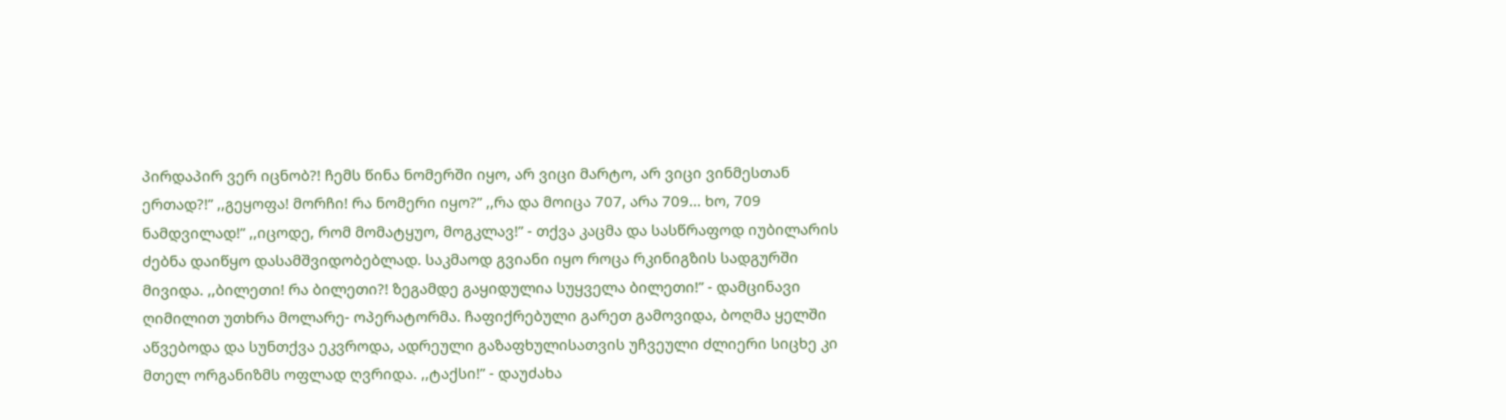პირდაპირ ვერ იცნობ?! ჩემს წინა ნომერში იყო, არ ვიცი მარტო, არ ვიცი ვინმესთან ერთად?!” ,,გეყოფა! მორჩი! რა ნომერი იყო?” ,,რა და მოიცა 707, არა 709... ხო, 709 ნამდვილად!” ,,იცოდე, რომ მომატყუო, მოგკლავ!” - თქვა კაცმა და სასწრაფოდ იუბილარის ძებნა დაიწყო დასამშვიდობებლად. საკმაოდ გვიანი იყო როცა რკინიგზის სადგურში მივიდა. ,,ბილეთი! რა ბილეთი?! ზეგამდე გაყიდულია სუყველა ბილეთი!” - დამცინავი ღიმილით უთხრა მოლარე- ოპერატორმა. ჩაფიქრებული გარეთ გამოვიდა, ბოღმა ყელში აწვებოდა და სუნთქვა ეკვროდა, ადრეული გაზაფხულისათვის უჩვეული ძლიერი სიცხე კი მთელ ორგანიზმს ოფლად ღვრიდა. ,,ტაქსი!” - დაუძახა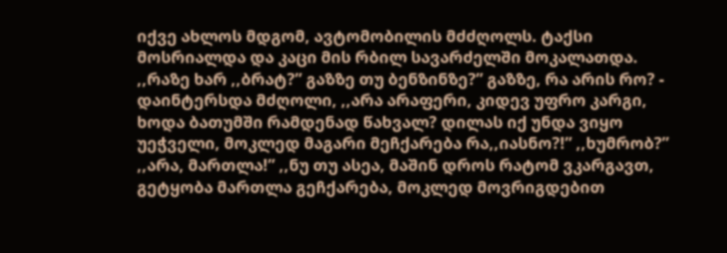იქვე ახლოს მდგომ, ავტომობილის მძძღოლს. ტაქსი მოსრიალდა და კაცი მის რბილ სავარძელში მოკალათდა. ,,რაზე ხარ ,,ბრატ?” გაზზე თუ ბენზინზე?” გაზზე, რა არის რო? - დაინტერსდა მძღოლი, ,,არა არაფერი, კიდევ უფრო კარგი, ხოდა ბათუმში რამდენად წახვალ? დილას იქ უნდა ვიყო უეჭველი, მოკლედ მაგარი მეჩქარება რა,,იასნო?!” ,,ხუმრობ?” ,,არა, მართლა!” ,,ნუ თუ ასეა, მაშინ დროს რატომ ვკარგავთ, გეტყობა მართლა გეჩქარება, მოკლედ მოვრიგდებით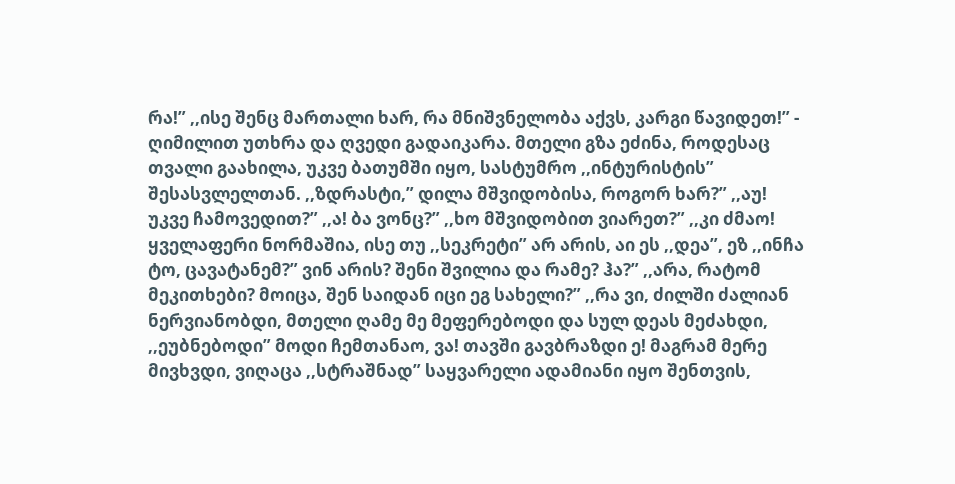რა!” ,,ისე შენც მართალი ხარ, რა მნიშვნელობა აქვს, კარგი წავიდეთ!” - ღიმილით უთხრა და ღვედი გადაიკარა. მთელი გზა ეძინა, როდესაც თვალი გაახილა, უკვე ბათუმში იყო, სასტუმრო ,,ინტურისტის” შესასვლელთან. ,,ზდრასტი,” დილა მშვიდობისა, როგორ ხარ?” ,,აუ! უკვე ჩამოვედით?” ,,ა! ბა ვონც?” ,,ხო მშვიდობით ვიარეთ?” ,,კი ძმაო! ყველაფერი ნორმაშია, ისე თუ ,,სეკრეტი” არ არის, აი ეს ,,დეა”, ეზ ,,ინჩა ტო, ცავატანემ?” ვინ არის? შენი შვილია და რამე? ჰა?” ,,არა, რატომ მეკითხები? მოიცა, შენ საიდან იცი ეგ სახელი?” ,,რა ვი, ძილში ძალიან ნერვიანობდი, მთელი ღამე მე მეფერებოდი და სულ დეას მეძახდი, ,,ეუბნებოდი” მოდი ჩემთანაო, ვა! თავში გავბრაზდი ე! მაგრამ მერე მივხვდი, ვიღაცა ,,სტრაშნად” საყვარელი ადამიანი იყო შენთვის,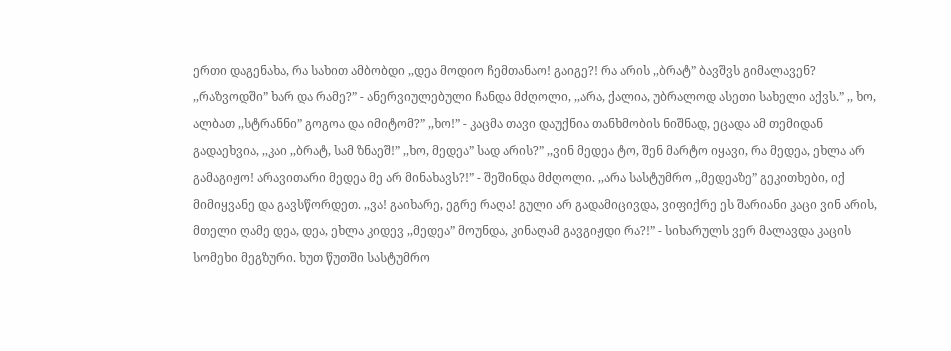ერთი დაგენახა, რა სახით ამბობდი ,,დეა მოდიო ჩემთანაო! გაიგე?! რა არის ,,ბრატ” ბავშვს გიმალავენ? ,,რაზვოდში” ხარ და რამე?” - ანერვიულებული ჩანდა მძღოლი, ,,არა, ქალია, უბრალოდ ასეთი სახელი აქვს.” ,, ხო, ალბათ ,,სტრანნი” გოგოა და იმიტომ?” ,,ხო!” - კაცმა თავი დაუქნია თანხმობის ნიშნად, ეცადა ამ თემიდან გადაეხვია, ,,კაი ,,ბრატ, სამ ზნაეშ!” ,,ხო, მედეა” სად არის?” ,,ვინ მედეა ტო, შენ მარტო იყავი, რა მედეა, ეხლა არ გამაგიჟო! არავითარი მედეა მე არ მინახავს?!” - შეშინდა მძღოლი. ,,არა სასტუმრო ,,მედეაზე” გეკითხები, იქ მიმიყვანე და გავსწორდეთ. ,,ვა! გაიხარე, ეგრე რაღა! გული არ გადამიცივდა, ვიფიქრე ეს შარიანი კაცი ვინ არის, მთელი ღამე დეა, დეა, ეხლა კიდევ ,,მედეა” მოუნდა, კინაღამ გავგიჟდი რა?!” - სიხარულს ვერ მალავდა კაცის სომეხი მეგზური. ხუთ წუთში სასტუმრო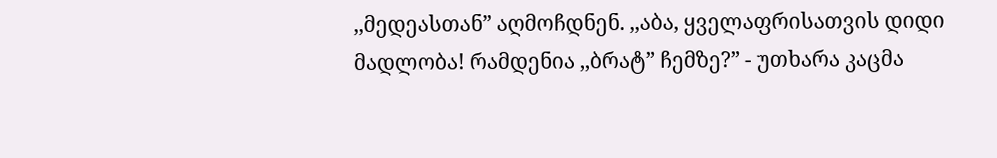,,მედეასთან” აღმოჩდნენ. ,,აბა, ყველაფრისათვის დიდი მადლობა! რამდენია ,,ბრატ” ჩემზე?” - უთხარა კაცმა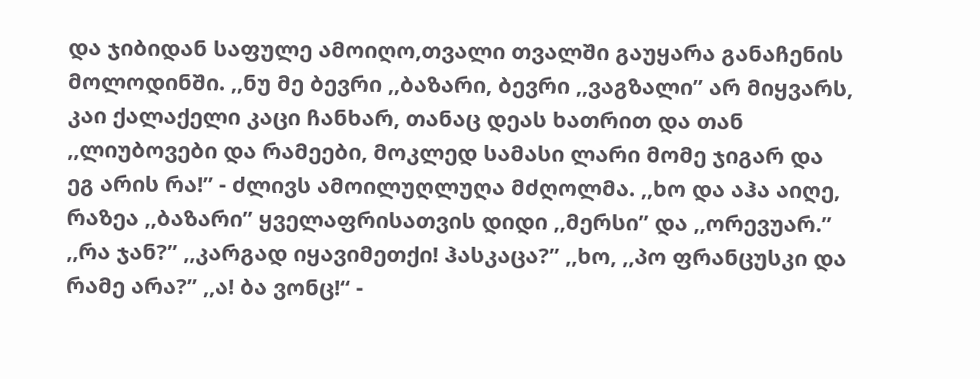და ჯიბიდან საფულე ამოიღო,თვალი თვალში გაუყარა განაჩენის მოლოდინში. ,,ნუ მე ბევრი ,,ბაზარი, ბევრი ,,ვაგზალი” არ მიყვარს, კაი ქალაქელი კაცი ჩანხარ, თანაც დეას ხათრით და თან ,,ლიუბოვები და რამეები, მოკლედ სამასი ლარი მომე ჯიგარ და ეგ არის რა!” - ძლივს ამოილუღლუღა მძღოლმა. ,,ხო და აჰა აიღე, რაზეა ,,ბაზარი” ყველაფრისათვის დიდი ,,მერსი” და ,,ორევუარ.” ,,რა ჯან?” ,,კარგად იყავიმეთქი! ჰასკაცა?” ,,ხო, ,,პო ფრანცუსკი და რამე არა?” ,,ა! ბა ვონც!“ -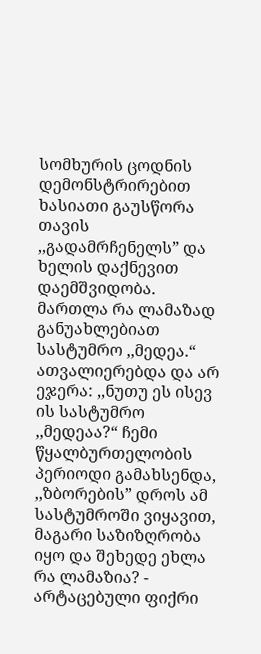სომხურის ცოდნის დემონსტრირებით ხასიათი გაუსწორა თავის ,,გადამრჩენელს” და ხელის დაქნევით დაემშვიდობა. მართლა რა ლამაზად განუახლებიათ სასტუმრო ,,მედეა.“ ათვალიერებდა და არ ეჯერა: ,,ნუთუ ეს ისევ ის სასტუმრო ,,მედეაა?“ ჩემი წყალბურთელობის პერიოდი გამახსენდა, ,,ზბორების” დროს ამ სასტუმროში ვიყავით, მაგარი საზიზღრობა იყო და შეხედე ეხლა რა ლამაზია? - არტაცებული ფიქრი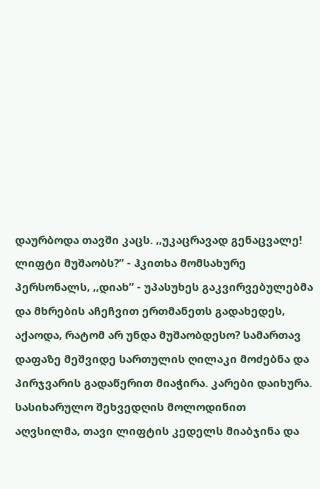დაურბოდა თავში კაცს. ,,უკაცრავად გენაცვალე! ლიფტი მუშაობს?” - ჰკითხა მომსახურე პერსონალს, ,,დიახ” - უპასუხეს გაკვირვებულებმა და მხრების აჩეჩვით ერთმანეთს გადახედეს, აქაოდა, რატომ არ უნდა მუშაობდესო? სამართავ დაფაზე მეშვიდე სართულის ღილაკი მოძებნა და პირჯვარის გადაწერით მიაჭირა. კარები დაიხურა. სასიხარულო შეხვედღის მოლოდინით აღვსილმა, თავი ლიფტის კედელს მიაბჯინა და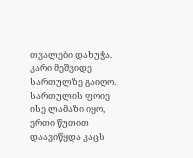თვალები დახუჭა. კარი მეშვიდე სართულზე გაიღო. სართულის ფოიე ისე ლამაზი იყო, ერთი წუთით დაავიწყდა კაცს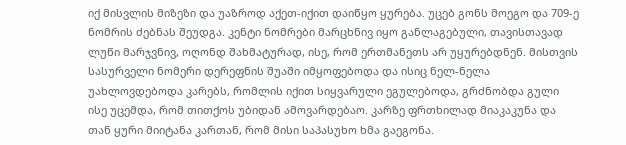იქ მისვლის მიზეზი და უაზროდ აქეთ-იქით დაიწყო ყურება. უცებ გონს მოეგო და 709-ე ნომრის ძებნას შეუდგა. კენტი ნომრები მარცხნივ იყო განლაგებული, თავისთავად ლუწი მარჯვნივ, ოღონდ შახმატურად, ისე, რომ ერთმანეთს არ უყურებდნენ. მისთვის სასურველი ნომერი დერეფნის შუაში იმყოფებოდა და ისიც ნელ-ნელა უახლოვდებოდა კარებს, რომლის იქით სიყვარული ეგულებოდა, გრძნობდა გული ისე უცემდა, რომ თითქოს უბიდან ამოვარდებაო. კარზე ფრთხილად მიაკაკუნა და თან ყური მიიტანა კართან, რომ მისი საპასუხო ხმა გაეგონა.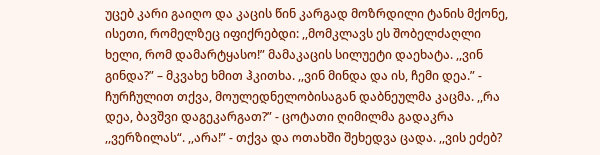უცებ კარი გაიღო და კაცის წინ კარგად მოზრდილი ტანის მქონე, ისეთი, რომელზეც იფიქრებდი: ,,მომკლავს ეს შობელძაღლი ხელი, რომ დამარტყასო!” მამაკაცის სილუეტი დაეხატა. ,,ვინ გინდა?” – მკვახე ხმით ჰკითხა. ,,ვინ მინდა და ის, ჩემი დეა.” - ჩურჩულით თქვა, მოულედნელობისაგან დაბნეულმა კაცმა. ,,რა დეა, ბავშვი დაგეკარგათ?” - ცოტათი ღიმილმა გადაკრა ,,ვერზილას“. ,,არა!” - თქვა და ოთახში შეხედვა ცადა. ,,ვის ეძებ?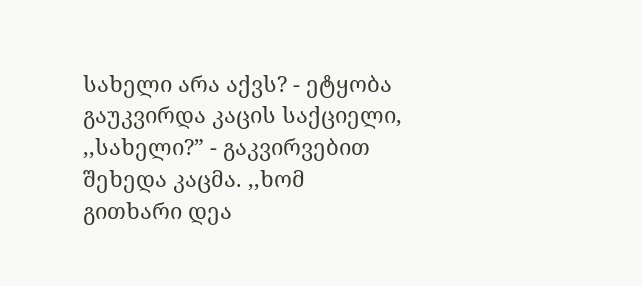სახელი არა აქვს? - ეტყობა გაუკვირდა კაცის საქციელი, ,,სახელი?” - გაკვირვებით შეხედა კაცმა. ,,ხომ გითხარი დეა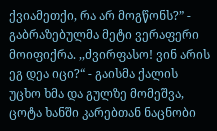ქვიამეთქი, რა არ მოგწონს?” - გაბრაზებულმა მეტი ვერაფერი მოიფიქრა. ,,ძვირფასო! ვინ არის ეგ დეა იცი?“ - გაისმა ქალის უცხო ხმა და გულზე მომეშვა, ცოტა ხანში კარებთან ნაცნობი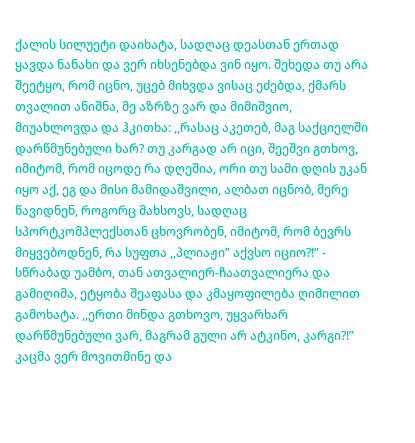ქალის სილუეტი დაიხატა, სადღაც დეასთან ერთად ყავდა ნანახი და ვერ იხსენებდა ვინ იყო. შეხედა თუ არა შეეტყო, რომ იცნო, უცებ მიხვდა ვისაც ეძებდა, ქმარს თვალით ანიშნა, მე აზრზე ვარ და მიმიშვიო, მიუახლოვდა და ჰკითხა: ,,რასაც აკეთებ, მაგ საქციელში დარწმუნებული ხარ? თუ კარგად არ იცი, შეეშვი გთხოვ, იმიტომ, რომ იცოდე რა დღეშია, ორი თუ სამი დღის უკან იყო აქ, ეგ და მისი მამიდაშვილი, ალბათ იცნობ, მერე წავიდნენ, როგორც მახსოვს, სადღაც სპორტკომპლექსთან ცხოვრობენ, იმიტომ, რომ ბევრს მიყვებოდნენ, რა სუფთა ,,პლიაჟი” აქვსო იციო?!” - სწრაბად უამბო, თან ათვალიერ-ჩაათვალიერა და გამიღიმა, ეტყობა შეაფასა და კმაყოფილება ღიმილით გამოხატა. ,,ერთი მინდა გთხოვო, უყვარხარ დარწმუნებული ვარ, მაგრამ გული არ ატკინო, კარგი?!” კაცმა ვერ მოვითმინე და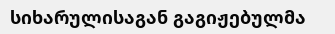სიხარულისაგან გაგიჟებულმა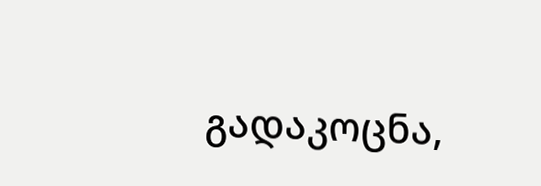გადაკოცნა,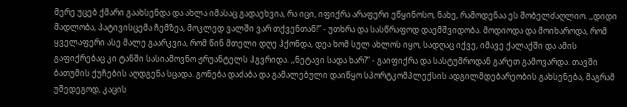მერე უცებ ქმარი გაახსენდა და ახლა იმასაც გადაეხვია, რა იცი, იფიქრა არაფერი ეწყინოსო, ნახე, რამოდენაა ეს შობელძაღლიო. ,,დიდი მადლობა, პატივისცემა ჩემზეა, მოკლედ ვალში ვარ თქვენთან!” - უთხრა და სასწრაფოდ დაემშვიდობა. მოდიოდა და მოიხაროდა, რომ ყველაფერი ასე მალე გაარკვია, რომ წინ მთელი დღე ჰქონდა, დეა ხომ სულ ახლოს იყო, სადღაც იქვე, იმავე ქალაქში და ამის გაფიქრებაც კი ტანში სასიამოვნო ჟრუანტელს ჰგვრიდა. ,,ნეტავი სადა ხარ?” - გაიფიქრა და სასტუმროდან გარეთ გამოვარდა. თავში ბათუმის ქუჩების აღდგენა სცადა. გონება დაძაბა და გამალებული დაიწყო სპორტკომპლექსის ადგილმდებარეობის გახსენება, მაგრამ უშედეგოდ, კაცის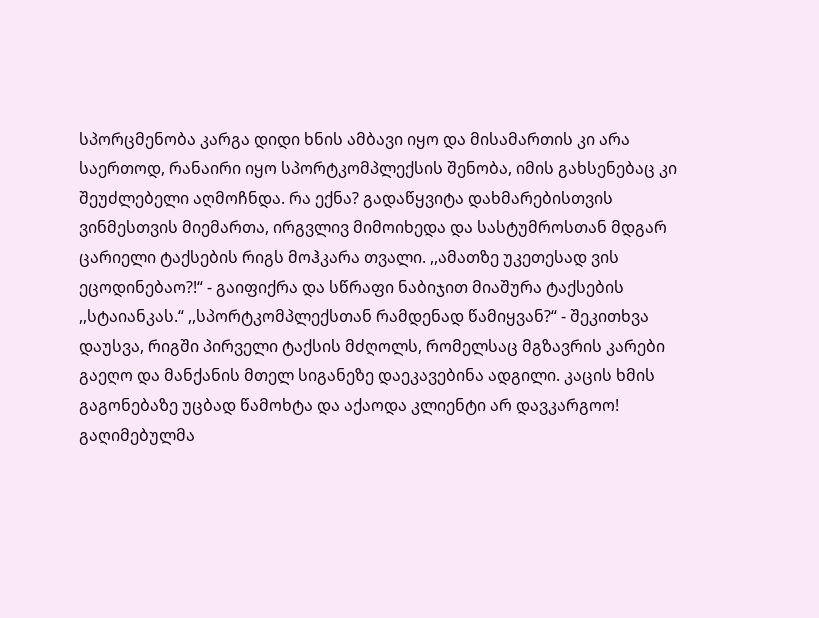სპორცმენობა კარგა დიდი ხნის ამბავი იყო და მისამართის კი არა საერთოდ, რანაირი იყო სპორტკომპლექსის შენობა, იმის გახსენებაც კი შეუძლებელი აღმოჩნდა. რა ექნა? გადაწყვიტა დახმარებისთვის ვინმესთვის მიემართა, ირგვლივ მიმოიხედა და სასტუმროსთან მდგარ ცარიელი ტაქსების რიგს მოჰკარა თვალი. ,,ამათზე უკეთესად ვის ეცოდინებაო?!“ - გაიფიქრა და სწრაფი ნაბიჯით მიაშურა ტაქსების ,,სტაიანკას.“ ,,სპორტკომპლექსთან რამდენად წამიყვან?“ - შეკითხვა დაუსვა, რიგში პირველი ტაქსის მძღოლს, რომელსაც მგზავრის კარები გაეღო და მანქანის მთელ სიგანეზე დაეკავებინა ადგილი. კაცის ხმის გაგონებაზე უცბად წამოხტა და აქაოდა კლიენტი არ დავკარგოო! გაღიმებულმა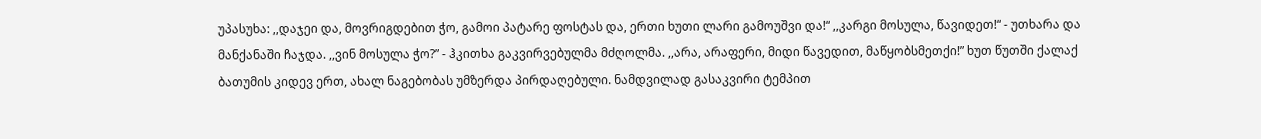უპასუხა: ,,დაჯეი და, მოვრიგდებით ჭო, გამოი პატარე ფოსტას და, ერთი ხუთი ლარი გამოუშვი და!“ ,,კარგი მოსულა, წავიდეთ!“ - უთხარა და მანქანაში ჩაჯდა. ,,ვინ მოსულა ჭო?” - ჰკითხა გაკვირვებულმა მძღოლმა. ,,არა, არაფერი, მიდი წავედით, მაწყობსმეთქი!” ხუთ წუთში ქალაქ ბათუმის კიდევ ერთ, ახალ ნაგებობას უმზერდა პირდაღებული. ნამდვილად გასაკვირი ტემპით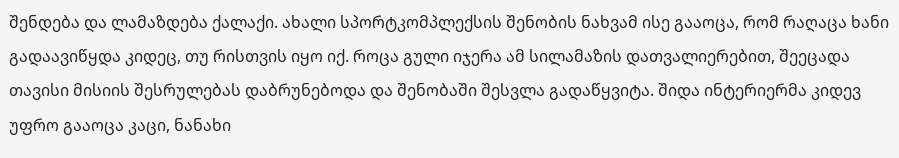შენდება და ლამაზდება ქალაქი. ახალი სპორტკომპლექსის შენობის ნახვამ ისე გააოცა, რომ რაღაცა ხანი გადაავიწყდა კიდეც, თუ რისთვის იყო იქ. როცა გული იჯერა ამ სილამაზის დათვალიერებით, შეეცადა თავისი მისიის შესრულებას დაბრუნებოდა და შენობაში შესვლა გადაწყვიტა. შიდა ინტერიერმა კიდევ უფრო გააოცა კაცი, ნანახი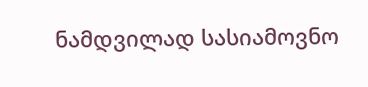ნამდვილად სასიამოვნო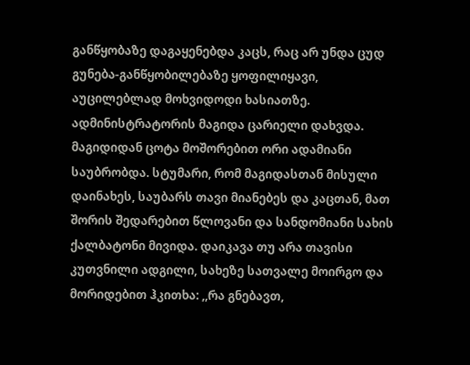განწყობაზე დაგაყენებდა კაცს, რაც არ უნდა ცუდ გუნება-განწყობილებაზე ყოფილიყავი, აუცილებლად მოხვიდოდი ხასიათზე. ადმინისტრატორის მაგიდა ცარიელი დახვდა. მაგიდიდან ცოტა მოშორებით ორი ადამიანი საუბრობდა. სტუმარი, რომ მაგიდასთან მისული დაინახეს, საუბარს თავი მიანებეს და კაცთან, მათ შორის შედარებით წლოვანი და სანდომიანი სახის ქალბატონი მივიდა. დაიკავა თუ არა თავისი კუთვნილი ადგილი, სახეზე სათვალე მოირგო და მორიდებით ჰკითხა: ,,რა გნებავთ,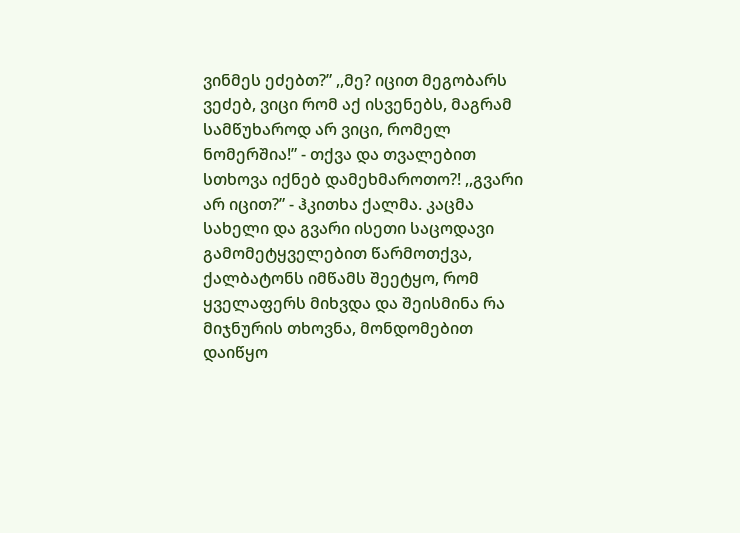ვინმეს ეძებთ?” ,,მე? იცით მეგობარს ვეძებ, ვიცი რომ აქ ისვენებს, მაგრამ სამწუხაროდ არ ვიცი, რომელ ნომერშია!” - თქვა და თვალებით სთხოვა იქნებ დამეხმაროთო?! ,,გვარი არ იცით?” - ჰკითხა ქალმა. კაცმა სახელი და გვარი ისეთი საცოდავი გამომეტყველებით წარმოთქვა, ქალბატონს იმწამს შეეტყო, რომ ყველაფერს მიხვდა და შეისმინა რა მიჯნურის თხოვნა, მონდომებით დაიწყო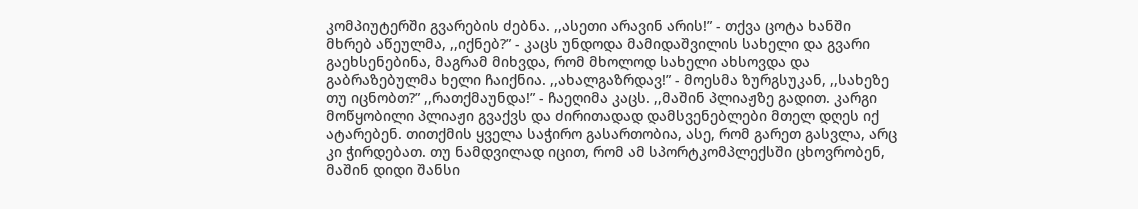კომპიუტერში გვარების ძებნა. ,,ასეთი არავინ არის!” - თქვა ცოტა ხანში მხრებ აწეულმა, ,,იქნებ?” - კაცს უნდოდა მამიდაშვილის სახელი და გვარი გაეხსენებინა, მაგრამ მიხვდა, რომ მხოლოდ სახელი ახსოვდა და გაბრაზებულმა ხელი ჩაიქნია. ,,ახალგაზრდავ!” - მოესმა ზურგსუკან, ,,სახეზე თუ იცნობთ?” ,,რათქმაუნდა!” - ჩაეღიმა კაცს. ,,მაშინ პლიაჟზე გადით. კარგი მოწყობილი პლიაჟი გვაქვს და ძირითადად დამსვენებლები მთელ დღეს იქ ატარებენ. თითქმის ყველა საჭირო გასართობია, ასე, რომ გარეთ გასვლა, არც კი ჭირდებათ. თუ ნამდვილად იცით, რომ ამ სპორტკომპლექსში ცხოვრობენ, მაშინ დიდი შანსი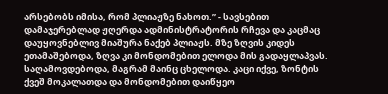არსებობს იმისა, რომ პლიაჟზე ნახოთ.” - სავსებით დამაჯერებლად ჟღერდა ადმინისტრატორის რჩევა და კაცმაც დაუყოვნებლივ მიაშურა ნაქებ პლიაჟს. მზე ზღვის კიდეს ეთამაშებოდა, ზღვა კი მონდომებით ელოდა მის გადაყლაპვას. საღამოვდებოდა, მაგრამ მაინც ცხელოდა. კაცი იქვე, ზონტის ქვეშ მოკალათდა და მონდომებით დაიწყეო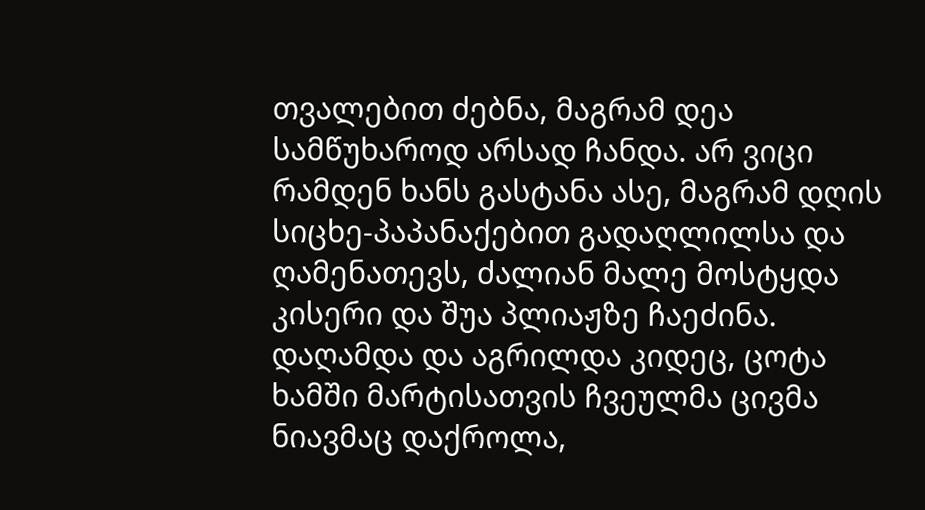თვალებით ძებნა, მაგრამ დეა სამწუხაროდ არსად ჩანდა. არ ვიცი რამდენ ხანს გასტანა ასე, მაგრამ დღის სიცხე-პაპანაქებით გადაღლილსა და ღამენათევს, ძალიან მალე მოსტყდა კისერი და შუა პლიაჟზე ჩაეძინა. დაღამდა და აგრილდა კიდეც, ცოტა ხამში მარტისათვის ჩვეულმა ცივმა ნიავმაც დაქროლა,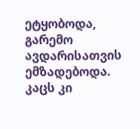ეტყობოდა, გარემო ავდარისათვის ემზადებოდა. კაცს კი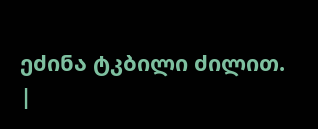ეძინა ტკბილი ძილით.
|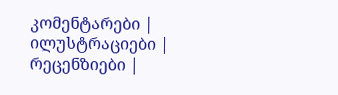კომენტარები |
ილუსტრაციები |
რეცენზიები |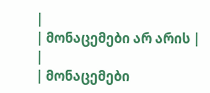|
| მონაცემები არ არის |
|
| მონაცემები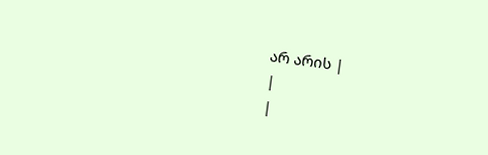არ არის |
|
|